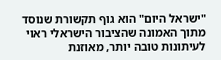"ישראל היום" הוא גוף תקשורת שנוסד מתוך האמונה שהציבור הישראלי ראוי לעיתונות טובה יותר, מאוזנת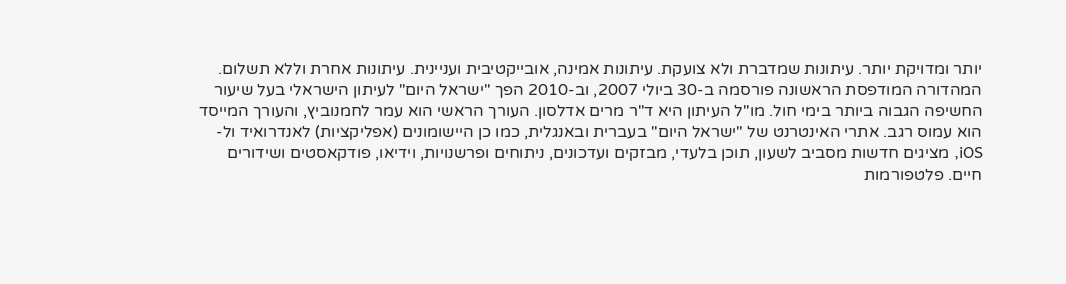יותר ומדויקת יותר. עיתונות שמדברת ולא צועקת. עיתונות אמינה, אובייקטיבית ועניינית. עיתונות אחרת וללא תשלום. המהדורה המודפסת הראשונה פורסמה ב-30 ביולי 2007, וב-2010 הפך "ישראל היום" לעיתון הישראלי בעל שיעור החשיפה הגבוה ביותר בימי חול. מו"ל העיתון היא ד"ר מרים אדלסון. העורך הראשי הוא עמר לחמנוביץ, והעורך המייסד הוא עמוס רגב. אתרי האינטרנט של "ישראל היום" בעברית ובאנגלית, כמו כן היישומונים (אפליקציות) לאנדרואיד ול-iOS, מציגים חדשות מסביב לשעון, תוכן בלעדי, מבזקים ועדכונים, ניתוחים ופרשנויות, וידיאו, פודקאסטים ושידורים חיים. פלטפורמות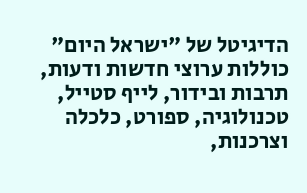הדיגיטל של "ישראל היום" כוללות ערוצי חדשות ודעות, תרבות ובידור, לייף סטייל, טכנולוגיה, ספורט, כלכלה וצרכנות,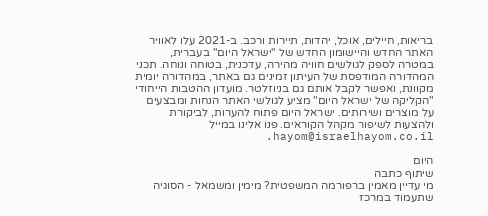בריאות, חיילים, אוכל, יהדות, תיירות ורכב. ב-2021 עלו לאוויר האתר החדש והיישומון החדש של "ישראל היום" בעברית, במטרה לספק לגולשים חוויה מהירה, עדכנית, בטוחה ונוחה. תכני המהדורה המודפסת של העיתון זמינים גם באתר, במהדורה יומית מקוונת, ואפשר לקבל אותם גם בניוזלטר. מועדון ההטבות הייחודי "הקליקה של ישראל היום" מציע לגולשי האתר הנחות ומבצעים על מוצרים ושירותים. ישראל היום פתוח להערות, לביקורת ולהצעות לשיפור מקהל הקוראים. פנו אלינו במייל hayom@israelhayom.co.il.

היום
שיתוף כתבה
מי עדיין מאמין ברפורמה המשפטית? מימין ומשמאל - הסוגיה שתעמוד במרכז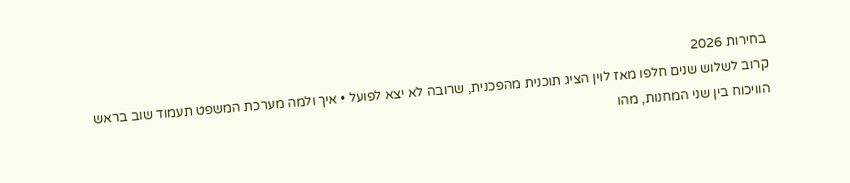בחירות 2026
קרוב לשלוש שנים חלפו מאז לוין הציג תוכנית מהפכנית, שרובה לא יצא לפועל • איך ולמה מערכת המשפט תעמוד שוב בראש הוויכוח בין שני המחנות, מהו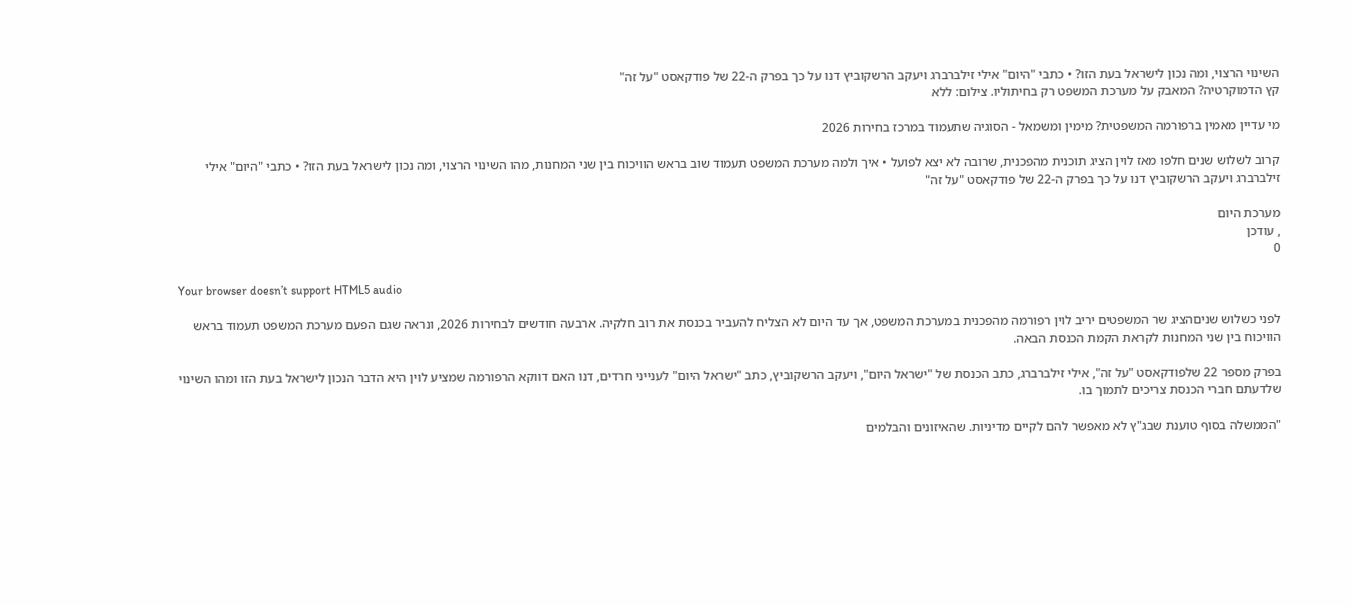השינוי הרצוי, ומה נכון לישראל בעת הזו? • כתבי "היום" אילי זילברברג ויעקב הרשקוביץ דנו על כך בפרק ה-22 של פודקאסט "על זה"
קץ הדמוקרטיה? המאבק על מערכת המשפט רק בחיתוליו. צילום: ללא

מי עדיין מאמין ברפורמה המשפטית? מימין ומשמאל - הסוגיה שתעמוד במרכז בחירות 2026

קרוב לשלוש שנים חלפו מאז לוין הציג תוכנית מהפכנית, שרובה לא יצא לפועל • איך ולמה מערכת המשפט תעמוד שוב בראש הוויכוח בין שני המחנות, מהו השינוי הרצוי, ומה נכון לישראל בעת הזו? • כתבי "היום" אילי זילברברג ויעקב הרשקוביץ דנו על כך בפרק ה-22 של פודקאסט "על זה"

מערכת היום
, עודכן
0

Your browser doesn’t support HTML5 audio

לפני כשלוש שניםהציג שר המשפטים יריב לוין רפורמה מהפכנית במערכת המשפט, אך עד היום לא הצליח להעביר בכנסת את רוב חלקיה. ארבעה חודשים לבחירות 2026, ונראה שגם הפעם מערכת המשפט תעמוד בראש הוויכוח בין שני המחנות לקראת הקמת הכנסת הבאה.

בפרק מספר 22 שלפודקאסט "על זה", אילי זילברברג, כתב הכנסת של "ישראל היום", ויעקב הרשקוביץ, כתב "ישראל היום" לענייני חרדים, דנו האם דווקא הרפורמה שמציע לוין היא הדבר הנכון לישראל בעת הזו ומהו השינוי שלדעתם חברי הכנסת צריכים לתמוך בו.

"הממשלה בסוף טוענת שבג"ץ לא מאפשר להם לקיים מדיניות. שהאיזונים והבלמים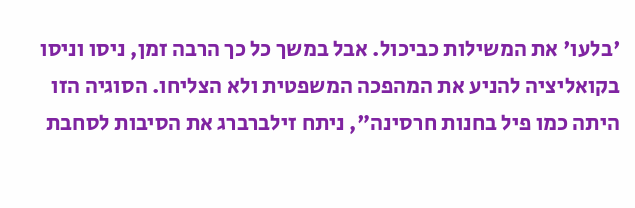'בלעו' את המשילות כביכול. אבל במשך כל כך הרבה זמן, ניסו וניסו בקואליציה להניע את המהפכה המשפטית ולא הצליחו. הסוגיה הזו היתה כמו פיל בחנות חרסינה", ניתח זילברברג את הסיבות לסחבת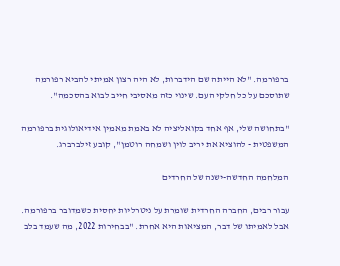ברפורמה. "לא הייתה שם הידברות, לא היה רצון אמיתי להביא רפורמה שתוסכם על כל חלקי העם. שינוי כזה מאסיבי חייב לבוא בהסכמה".

"בתחושה שלי, אף אחד בקואליציה לא באמת מאמין אידיאולוגית ברפורמה המשפטית - להוציא את יריב לוין ושמחה רוטמן", קובע זילברברג.

המלחמה החדשה-ישנה של החרדים

עבור רבים, החברה החרדית שומרת על ניטרליות יחסית כשמדובר ברפורמה. אבל לאמיתו של דבר, המציאות היא אחרת. "בבחירות 2022, מה שעמד בלב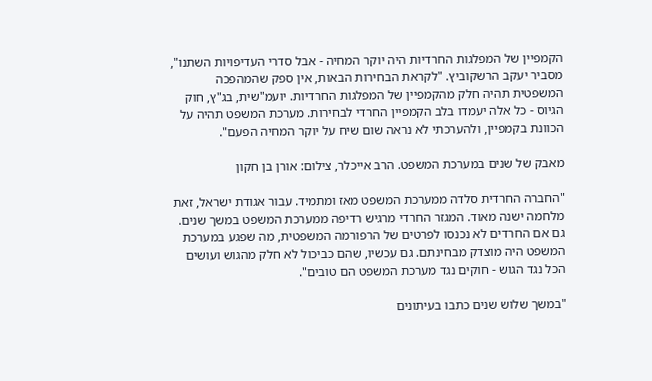הקמפיין של המפלגות החרדיות היה יוקר המחיה - אבל סדרי העדיפויות השתנו", מסביר יעקב הרשקוביץ. "לקראת הבחירות הבאות, אין ספק שהמהפכה המשפטית תהיה חלק מהקמפיין של המפלגות החרדיות. יועמ"שית, בג"ץ, חוק הגיוס - כל אלה יעמדו בלב הקמפיין החרדי לבחירות. מערכת המשפט תהיה על הכוונת בקמפיין, ולהערכתי לא נראה שום שיח על יוקר המחיה הפעם".

מאבק של שנים במערכת המשפט. הרב אייכלר, צילום: אורן בן חקון

"החברה החרדית סלדה ממערכת המשפט מאז ומתמיד. עבור אגודת ישראל, זאת מלחמה ישנה מאוד. המגזר החרדי מרגיש רדיפה ממערכת המשפט במשך שנים. גם אם החרדים לא נכנסו לפרטים של הרפורמה המשפטית, מה שפגע במערכת המשפט היה מוצדק מבחינתם. גם עכשיו, שהם כביכול לא חלק מהגוש ועושים הכל נגד הגוש - חוקים נגד מערכת המשפט הם טובים".

"במשך שלוש שנים כתבו בעיתונים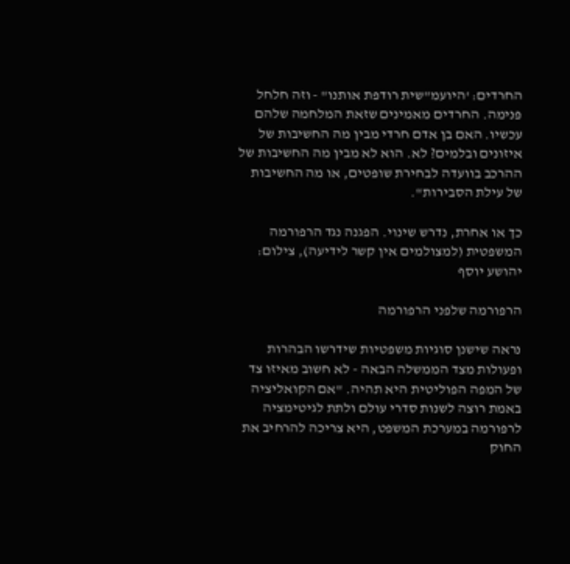החרדים: 'היועמ"שית רודפת אותנו" - וזה חלחל פנימה. החרדים מאמינים שזאת המלחמה שלהם עכשיו. האם בן אדם חרדי מבין מה החשיבות של איזונים ובלמים? לא. הוא לא מבין מה החשיבות של ההרכב בוועדה לבחירת שופטים, או מה החשיבות של עילת הסבירות".

כך או אחרת, נדרש שינוי. הפגנה נגד הרפורמה המשפטית (למצולמים אין קשר לידיעה), צילום: יהושע יוסף

הרפורמה שלפני הרפורמה

נראה שישנן סוגיות משפטיות שידרשו הבהרות ופעולות מצד הממשלה הבאה - לא חשוב מאיזו צד של המפה הפוליטית היא תהיה. "אם הקואליציה באמת רוצה לשנות סדרי עולם ולתת לגיטימציה לרפורמה במערכת המשפט, היא צריכה להרחיב את החוק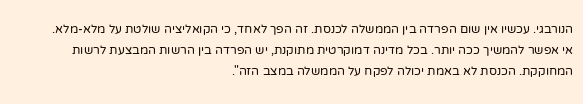הנורבגי. עכשיו אין שום הפרדה בין הממשלה לכנסת. זה הפך לאחד, כי הקואליציה שולטת על מלא-מלא. אי אפשר להמשיך ככה יותר. בכל מדינה דמוקרטית מתוקנת, יש הפרדה בין הרשות המבצעת לרשות המחוקקת. הכנסת לא באמת יכולה לפקח על הממשלה במצב הזה".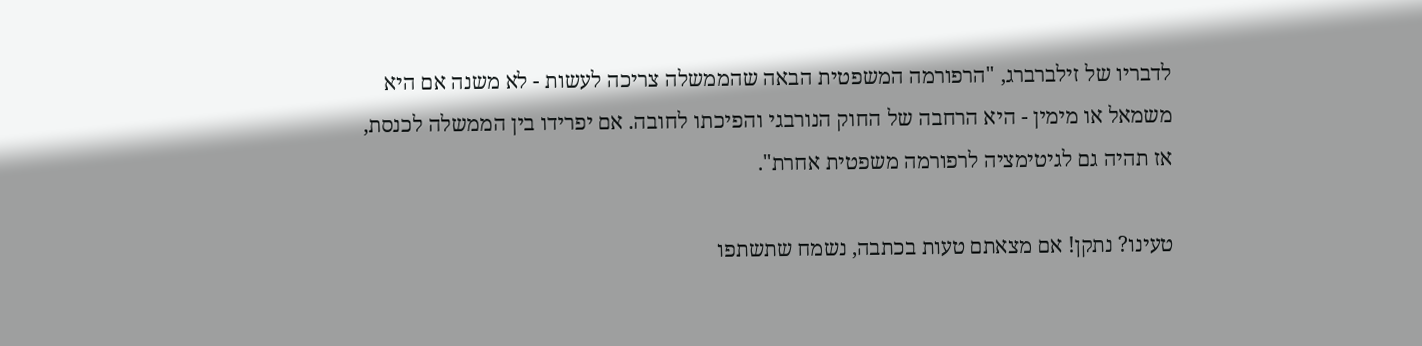לדבריו של זילברברג, "הרפורמה המשפטית הבאה שהממשלה צריכה לעשות - לא משנה אם היא משמאל או מימין - היא הרחבה של החוק הנורבגי והפיכתו לחובה. אם יפרידו בין הממשלה לכנסת, אז תהיה גם לגיטימציה לרפורמה משפטית אחרת".

טעינו? נתקן! אם מצאתם טעות בכתבה, נשמח שתשתפו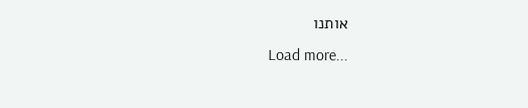אותנו
Load more...